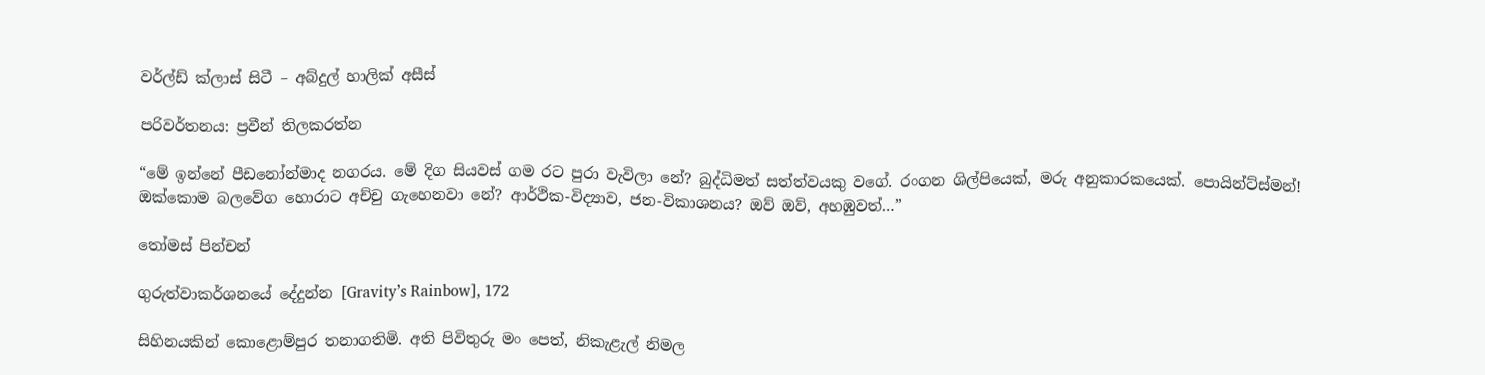වර්ල්ඩ් ක්ලාස් සිටී – අබ්දුල් හාලික් අසීස්

පරිවර්තනය: ප්‍රවීන් තිලකරත්න

“මේ ඉන්නේ පීඩනෝන්මාද නගරය. මේ දිග සියවස් ගම රට පුරා වැවිලා නේ? බුද්ධිමත් සත්ත්වයකු වගේ. රංගන ශිල්පියෙක්, මරු අනුකාරකයෙක්. පොයින්ට්ස්මන්! ඔක්කොම බලවේග හොරාට අච්චු ගැහෙනවා නේ? ආර්ථික-විද්‍යාව, ජන-විකාශනය? ඔව් ඔව්, අහඹුවත්…”

තෝමස් පින්චන්

ගුරුත්වාකර්ශනයේ දේදුන්න [Gravity’s Rainbow], 172

සිහිනයකින් කොළොම්පුර තනාගතිමි. අති පිවිතුරු මං පෙත්, නිකැළැල් නිමල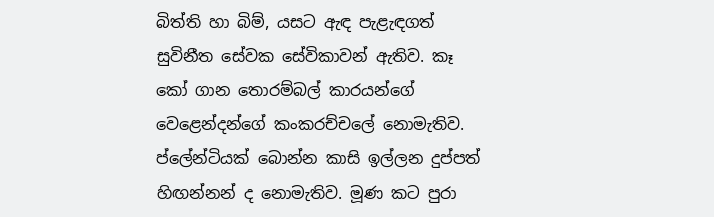බිත්ති හා බිම්, යසට ඇඳ පැළැඳගත් සුවිනීත සේවක සේවිකාවන් ඇතිව. කෑ කෝ ගාන තොරම්බල් කාරයන්ගේ වෙළෙන්දන්ගේ කංකරච්චලේ නොමැතිව. ප්ලේන්ටියක් බොන්න කාසි ඉල්ලන දුප්පත් හිඟන්නන් ද නොමැතිව. මූණ කට පුරා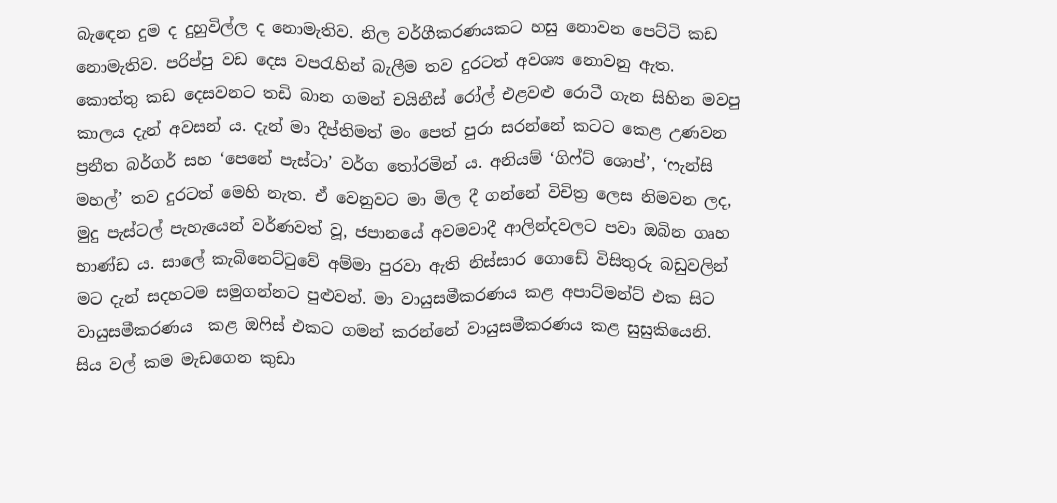බැඳෙන දුම ද දුහුවිල්ල ද නොමැතිව. නිල වර්ගීකරණයකට හසු නොවන පෙට්ටි කඩ නොමැතිව. පරිප්පු වඩ දෙස වපරැහින් බැලීම තව දුරටත් අවශ්‍ය නොවනු ඇත. කොත්තු කඩ දෙසවනට තඩි බාන ගමන් චයිනීස් රෝල් එළවළු රොටී ගැන සිහින මවපු කාලය දැන් අවසන් ය. දැන් මා දීප්තිමත් මං පෙත් පුරා සරන්නේ කටට කෙළ උණවන ප්‍රනීත බර්ගර් සහ ‘පෙනේ පැස්ටා’ වර්ග තෝරමින් ය. අනියම් ‘ගිෆ්ට් ශොප්’, ‘ෆැන්සි මහල්’ තව දුරටත් මෙහි නැත. ඒ වෙනුවට මා මිල දී ගන්නේ විචිත්‍ර ලෙස නිමවන ලද, මුදු පැස්ටල් පැහැයෙන් වර්ණවත් වූ, ජපානයේ අවමවාදී ආලින්දවලට පවා ඔබින ගෘහ භාණ්ඩ ය. සාලේ කැබිනෙට්ටුවේ අම්මා පුරවා ඇති නිස්සාර ගොඩේ විසිතුරු බඩුවලින් මට දැන් සදහටම සමුගන්නට පුළුවන්. මා වායුසමීකරණය කළ අපාට්මන්ට් එක සිට වායුසමීකරණය  කළ ඔෆිස් එකට ගමන් කරන්නේ වායුසමීකරණය කළ සුසුකියෙනි. සිය වල් කම මැඩගෙන කුඩා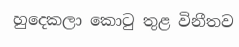හුදෙකලා කොටු තුළ විනීතව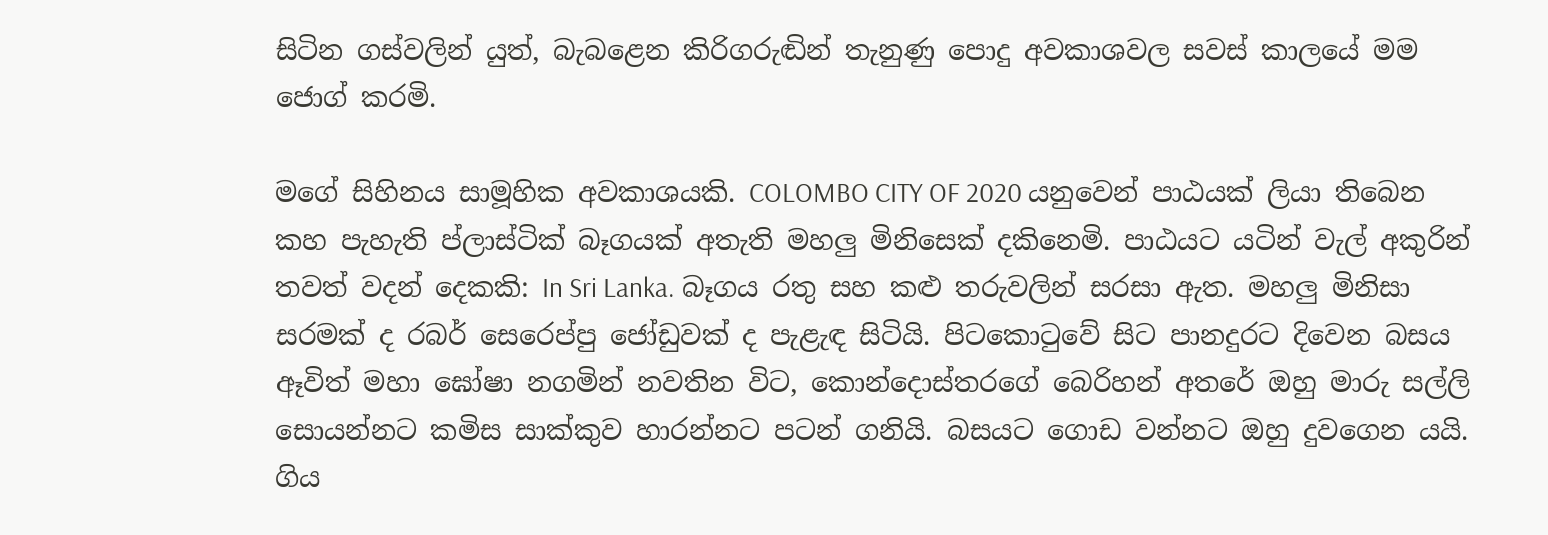සිටින ගස්වලින් යුත්, බැබළෙන කිරිගරුඬින් තැනුණු පොදු අවකාශවල සවස් කාලයේ මම ජොග් කරමි.

මගේ සිහිනය සාමූහික අවකාශයකි. COLOMBO CITY OF 2020 යනුවෙන් පාඨයක් ලියා තිබෙන කහ පැහැති ප්ලාස්ටික් බෑගයක් අතැති මහලු මිනිසෙක් දකිනෙමි. පාඨයට යටින් වැල් අකුරින් තවත් වදන් දෙකකි: In Sri Lanka. බෑගය රතු සහ කළු තරුවලින් සරසා ඇත. මහලු මිනිසා සරමක් ද රබර් සෙරෙප්පු ජෝඩුවක් ද පැළැඳ සිටියි. පිටකොටුවේ සිට පානදුරට දිවෙන බසය ඈවිත් මහා ඝෝෂා නගමින් නවතින විට, කොන්දොස්තරගේ බෙරිහන් අතරේ ඔහු මාරු සල්ලි සොයන්නට කමිස සාක්කුව හාරන්නට පටන් ගනියි. බසයට ගොඩ වන්නට ඔහු දුවගෙන යයි. ගිය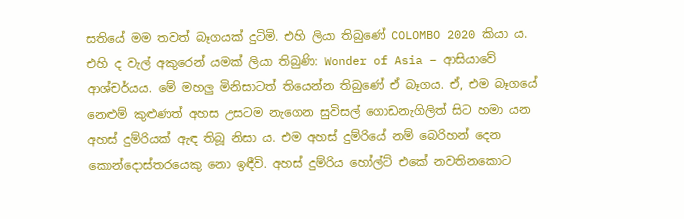සතියේ මම තවත් බෑගයක් දුටිමි. එහි ලියා තිබුණේ COLOMBO 2020 කියා ය. එහි ද වැල් අකුරෙන් යමක් ලියා තිබුණි: Wonder of Asia – ආසියාවේ ආශ්චර්යය. මේ මහලු මිනිසාටත් තියෙන්න තිබුණේ ඒ බෑගය. ඒ, එම බෑගයේ නෙළුම් කුළුණත් අහස උසටම නැගෙන සුවිසල් ගොඩනැගිලිත් සිට හමා යන අහස් දුම්රියක් ඇඳ තිබූ නිසා ය. එම අහස් දුම්රියේ නම් බෙරිහන් දෙන කොන්දොස්තරයෙකු නො ඉඳීවි. අහස් දුම්රිය හෝල්ට් එකේ නවතිනකොට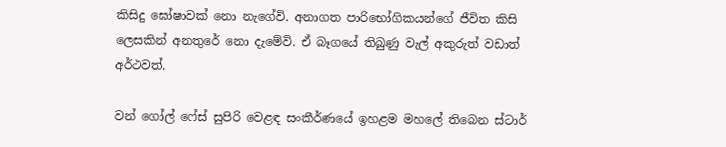කිසිදු ඝෝෂාවක් නො නැගේවි. අනාගත පාරිභෝගිකයන්ගේ ජීවිත කිසි ලෙසකින් අනතුරේ නො දැමේවි. ඒ බෑගයේ තිබුණු වැල් අකුරුත් වඩාත් අර්ථවත්.

වන් ගෝල් ෆේස් සුපිරි වෙළඳ සංකීර්ණයේ ඉහළම මහලේ තිබෙන ස්ටාර්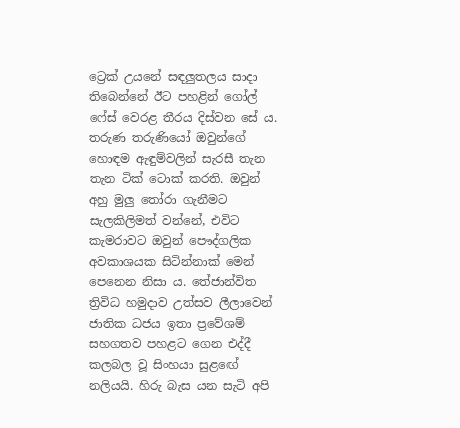ට්‍රෙක් උයනේ සඳලුතලය සාදා තිබෙන්නේ ඊට පහළින් ගෝල් ෆේස් වෙරළ තීරය දිස්වන සේ ය. තරුණ තරුණියෝ ඔවුන්ගේ හොඳම ඇඳුම්වලින් සැරසී තැන තැන ටික් ටොක් කරති. ඔවුන් අහු මුලු තෝරා ගැනීමට සැලකිලිමත් වන්නේ, එවිට කැමරාවට ඔවුන් පෞද්ගලික අවකාශයක සිටින්නාක් මෙන් පෙනෙන නිසා ය. තේජාන්විත ත්‍රිවිධ හමුදාව උත්සව ලීලාවෙන් ජාතික ධජය ඉතා ප්‍රවේශම් සහගතව පහළට ගෙන එද්දී කලබල වූ සිංහයා සුළඟේ නලියයි. හිරු බැස යන සැටි අපි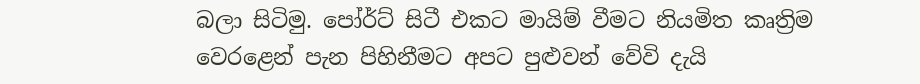බලා සිටිමු. පෝර්ට් සිටී එකට මායිම් වීමට නියමිත කෘත්‍රිම වෙරළෙන් පැන පිහිනීමට අපට පුළුවන් වේවි දැයි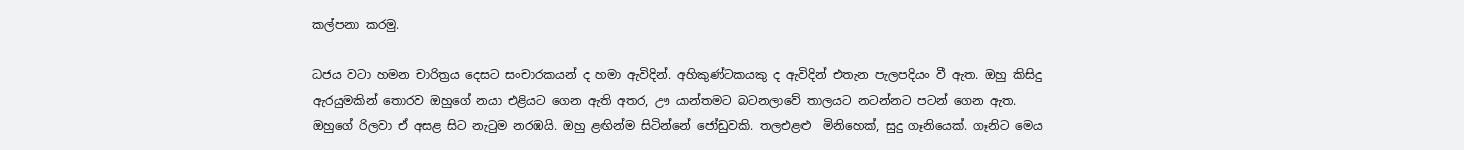කල්පනා කරමු.

ධජය වටා හමන චාරිත්‍රය දෙසට සංචාරකයන් ද හමා ඇවිදින්. අහිකුණ්ටකයකු ද ඇවිදින් එතැන පැලපදියං වී ඇත. ඔහු කිසිදු ඇරයුමකින් තොරව ඔහුගේ නයා එළියට ගෙන ඇති අතර, ඌ යාන්තමට බටනලාවේ තාලයට නටන්නට පටන් ගෙන ඇත. ඔහුගේ රිලවා ඒ අසළ සිට නැටුම නරඹයි. ඔහු ළඟින්ම සිටින්නේ ජෝඩුවකි. තලඑළළු  මිනිහෙක්, සුදු ගෑනියෙක්. ගෑනිට මෙය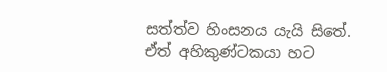සත්ත්ව හිංසනය යැයි සිතේ. ඒත් අහිකුණ්ටකයා හට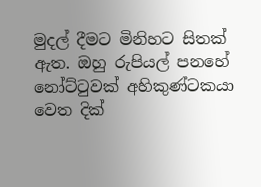මුදල් දීමට මිනිහට සිතක් ඇත. ඔහු රුපියල් පනහේ නෝට්ටුවක් අහිකුණ්ටකයා වෙත දික්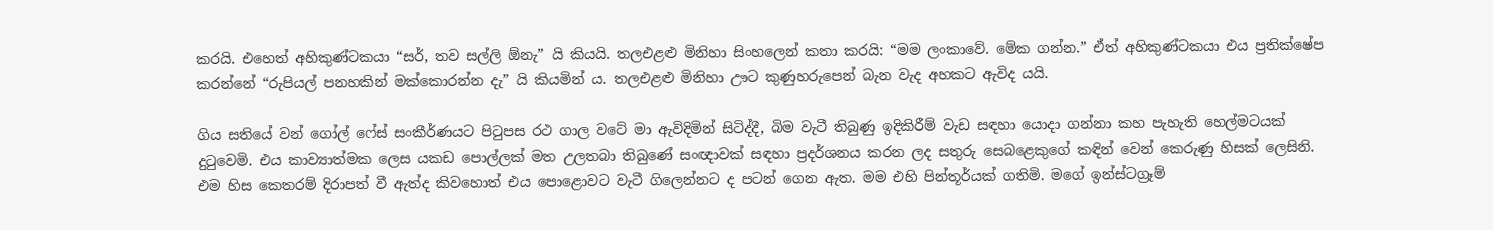කරයි. එහෙත් අහිකුණ්ටකයා “සර්, තව සල්ලි ඕනැ” යි කියයි. තලඑළළු මිනිහා සිංහලෙන් කතා කරයි: “මම ලංකාවේ. මේක ගන්න.” ඒත් අහිකුණ්ටකයා එය ප්‍රතික්ෂේප කරන්නේ “රුපියල් පනහකින් මක්කොරන්න දැ” යි කියමින් ය. තලඑළළු මිනිහා ඌට කුණුහරුපෙන් බැන වැද අහකට ඇවිද යයි.

ගිය සතියේ වන් ගෝල් ෆේස් සංකීර්ණයට පිටුපස රථ ගාල වටේ මා ඇවිදිමින් සිටිද්දී, බිම වැටී තිබුණු ඉදිකිරීම් වැඩ සඳහා යොදා ගන්නා කහ පැහැති හෙල්මටයක් දුටුවෙමි. එය කාව්‍යාත්මක ලෙස යකඩ පොල්ලක් මත උලතබා තිබුණේ සංඥාවක් සඳහා ප්‍රදර්ශනය කරන ලද සතුරු සෙබළෙකුගේ කඳින් වෙන් කෙරුණු හිසක් ලෙසිනි. එම හිස කෙතරම් දිරාපත් වී ඇත්ද කිවහොත් එය පොළොවට වැටී ගිලෙන්නට ද පටන් ගෙන ඇත. මම එහි පින්තූර්යක් ගතිමි. මගේ ඉන්ස්ටග්‍රෑම්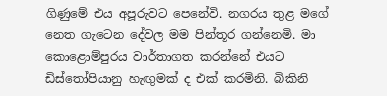ගිණුමේ එය අපූරුවට පෙනේවි. නගරය තුළ මගේ නෙත ගැටෙන දේවල මම පින්තූර ගන්නෙමි. මා කොළොම්පුරය වාර්තාගත කරන්නේ එයට ඩිස්තෝපියානු හැඟුමක් ද එක් කරමිනි. බිකිනි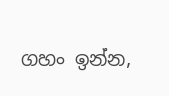ගහං ඉන්න,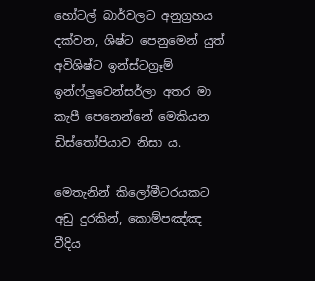හෝටල් බාර්වලට අනුග්‍රහය දක්වන, ශිෂ්ට පෙනුමෙන් යුත් අවිශිෂ්ට ඉන්ස්ටග්‍රෑම් ඉන්ෆ්ලුවෙන්සර්ලා අතර මා කැපී පෙනෙන්නේ මෙකියන ඩිස්තෝපියාව නිසා ය.

මෙතැනින් කිලෝමීටරයකට අඩු දුරකින්, කොම්පඤ්ඤ වීදිය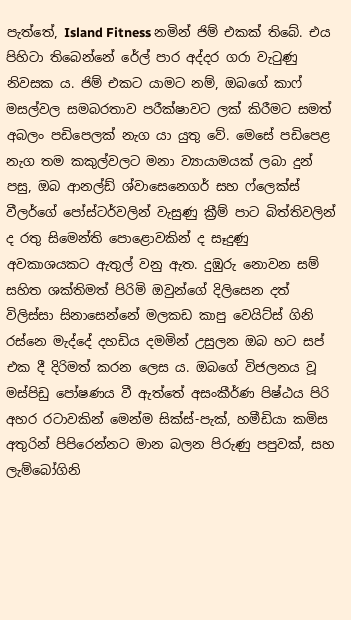පැත්තේ, Island Fitness නමින් ජිම් එකක් තිබේ. එය පිහිටා තිබෙන්නේ රේල් පාර අද්දර ගරා වැටුණු නිවසක ය. ජිම් එකට යාමට නම්, ඔබගේ කාෆ් මසල්වල සමබරතාව පරීක්ෂාවට ලක් කිරීමට සමත් අබලං පඩිපෙලක් නැග යා යුතු වේ. මෙසේ පඩිපෙළ නැග තම කකුල්වලට මනා ව්‍යායාමයක් ලබා දුන් පසු, ඔබ ආනල්ඩ් ශ්වාසෙනෙගර් සහ ෆ්ලෙක්ස් වීලර්ගේ පෝස්ටර්වලින් වැසුණු ක්‍රීම් පාට බිත්තිවලින් ද රතු සිමෙන්ති පොළොවකින් ද සෑදුණු අවකාශයකට ඇතුල් වනු ඇත. දුඹුරු නොවන සම් සහිත ශක්තිමත් පිරිමි ඔවුන්ගේ දිලිසෙන දත් විලිස්සා සිනාසෙන්නේ මලකඩ කාපු වෙයිට්ස් ගිනි රස්නෙ මැද්දේ දහඩිය දමමින් උසුලන ඔබ හට සප් එක දී දිරිමත් කරන ලෙස ය. ඔබගේ විජලනය වූ මස්පිඩු පෝෂණය වී ඇත්තේ අසංකීර්ණ පිෂ්ඨය පිරි අහර රටාවකින් මෙන්ම සික්ස්-පැක්, හමීඩියා කමිස අතුරින් පිපිරෙන්නට මාන බලන පිරුණු පපුවක්, සහ ලැම්බෝගිනි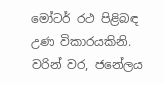මෝටර් රථ පිළිබඳ උණ විකාරයකිනි. වරින් වර, ජනේලය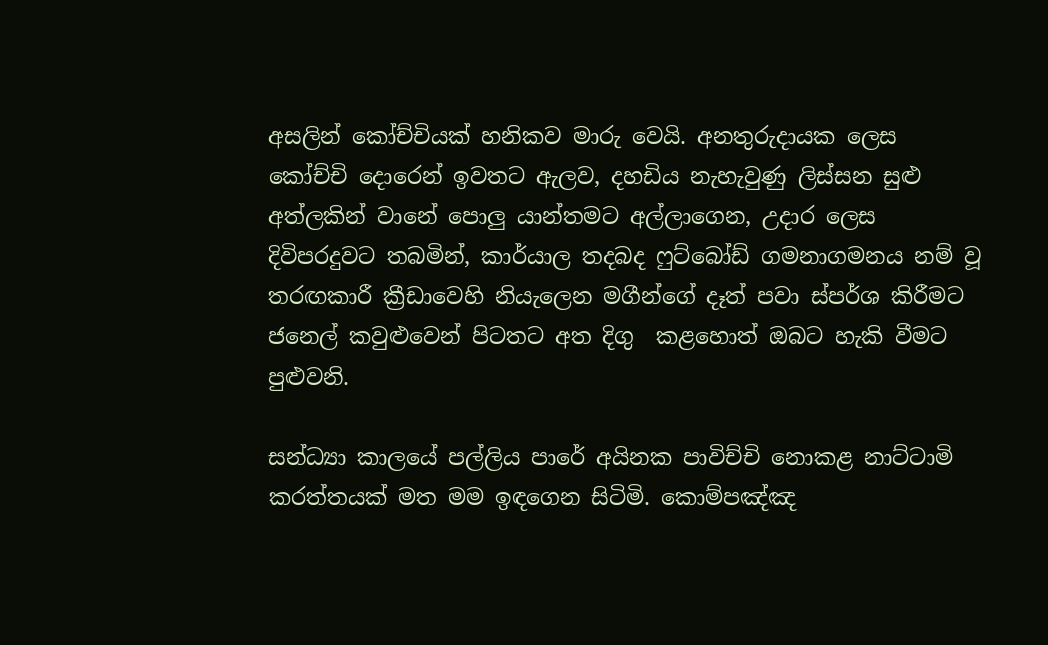අසලින් කෝච්චියක් හනිකව මාරු වෙයි. අනතුරුදායක ලෙස කෝච්චි දොරෙන් ඉවතට ඇලව, දහඩිය නැහැවුණු ලිස්සන සුළු අත්ලකින් වානේ පොලු යාන්තමට අල්ලාගෙන, උදාර ලෙස දිවිපරදුවට තබමින්, කාර්යාල තදබද ෆුට්බෝඩ් ගමනාගමනය නම් වූ තරඟකාරී ක්‍රීඩාවෙහි නියැලෙන මගීන්ගේ දෑත් පවා ස්පර්ශ කිරීමට ජනෙල් කවුළුවෙන් පිටතට අත දිගු  කළහොත් ඔබට හැකි වීමට පුළුවනි.

සන්ධ්‍යා කාලයේ පල්ලිය පාරේ අයිනක පාවිච්චි නොකළ නාට්ටාමි කරත්තයක් මත මම ඉඳගෙන සිටිමි. කොම්පඤ්ඤ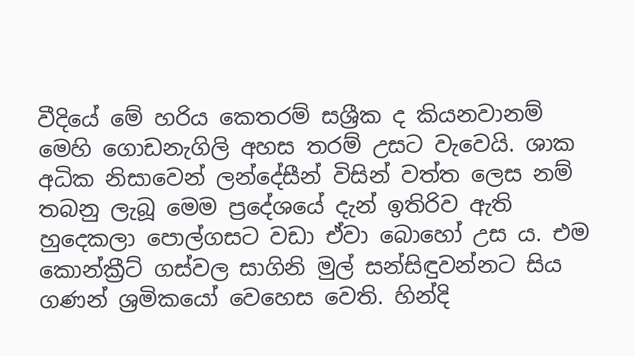වීදියේ මේ හරිය කෙතරම් සශ්‍රීක ද කියනවානම් මෙහි ගොඩනැගිලි අහස තරම් උසට වැවෙයි. ශාක අධික නිසාවෙන් ලන්දේසීන් විසින් වත්ත ලෙස නම් තබනු ලැබූ මෙම ප්‍රදේශයේ දැන් ඉතිරිව ඇති හුදෙකලා පොල්ගසට වඩා ඒවා බොහෝ උස ය. එම කොන්ක්‍රීට් ගස්වල සාගිනි මුල් සන්සිඳුවන්නට සිය ගණන් ශ්‍රමිකයෝ වෙහෙස වෙති. හින්දි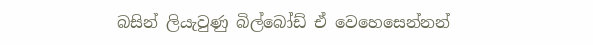බසින් ලියැවුණු බිල්බෝඩ් ඒ වෙහෙසෙන්නන්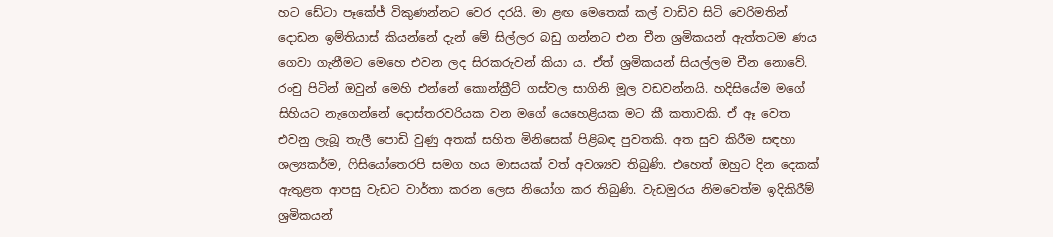හට ඩේටා පෑකේජ් විකුණන්නට වෙර දරයි. මා ළඟ මෙතෙක් කල් වාඩිව සිටි වෙරිමතින් දොඩන ඉම්තියාස් කියන්නේ දැන් මේ සිල්ලර බඩු ගන්නට එන චීන ශ්‍රමිකයන් ඇත්තටම ණය ගෙවා ගැනීමට මෙහෙ එවන ලද සිරකරුවන් කියා ය. ඒත් ශ්‍රමිකයන් සියල්ලම චීන නොවේ. රංචු පිටින් ඔවුන් මෙහි එන්නේ කොන්ක්‍රීට් ගස්වල සාගිනි මූල වඩවන්නයි. හදිසියේම මගේ සිහියට නැගෙන්නේ දොස්තරවරියක වන මගේ යෙහෙළියක මට කී කතාවකි. ඒ ඈ වෙත එවනු ලැබූ තැලී පොඩි වුණු අතක් සහිත මිනිසෙක් පිළිබඳ පුවතකි. අත සුව කිරීම සඳහා ශල්‍යකර්ම, ෆිසියෝතෙරපි සමග හය මාසයක් වත් අවශ්‍යව තිබුණි. එහෙත් ඔහුට දින දෙකක් ඇතුළත ආපසු වැඩට වාර්තා කරන ලෙස නියෝග කර තිබුණි. වැඩමුරය නිමවෙත්ම ඉදිකිරීම් ශ්‍රමිකයන්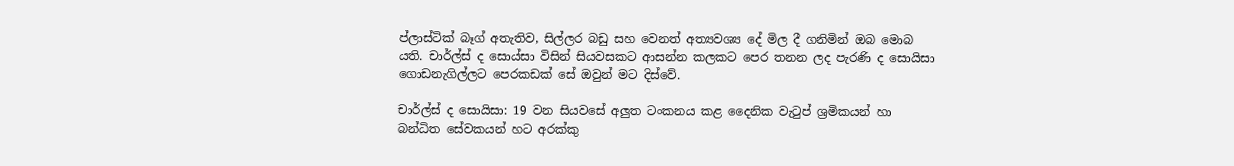ප්ලාස්ටික් බෑග් අතැතිව, සිල්ලර බඩු සහ වෙනත් අත්‍යවශ්‍ය දේ මිල දී ගනිමින් ඔබ මොබ යති. චාර්ල්ස් ද සොය්සා විසින් සියවසකට ආසන්න කලකට පෙර තනන ලද පැරණි ද සොයිසා ගොඩනැගිල්ලට පෙරකඩක් සේ ඔවුන් මට දිස්වේ.

චාර්ල්ස් ද සොයිසා: 19 වන සියවසේ අලුත ටංකනය කළ දෛනික වැටුප් ශ්‍රමිකයන් හා බන්ධිත සේවකයන් හට අරක්කු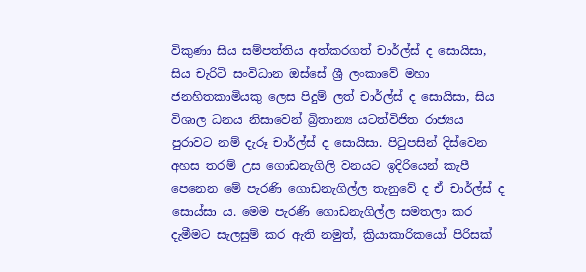විකුණා සිය සම්පත්තිය අත්කරගත් චාර්ල්ස් ද සොයිසා, සිය චැරිටි සංවිධාන ඔස්සේ ශ්‍රී ලංකාවේ මහා ජනහිතකාමියකු ලෙස පිදුම් ලත් චාර්ල්ස් ද සොයිසා, සිය විශාල ධනය නිසාවෙන් බ්‍රිතාන්‍ය යටත්විජිත රාජ්‍යය පුරාවට නම් දැරූ චාර්ල්ස් ද සොයිසා. පිටුපසින් දිස්වෙන අහස තරම් උස ගොඩනැගිලි වනයට ඉදිරියෙන් කැපී පෙනෙන මේ පැරණි ගොඩනැගිල්ල තැනුවේ ද ඒ චාර්ල්ස් ද සොය්සා ය. මෙම පැරණි ගොඩනැගිල්ල සමතලා කර දැමීමට සැලසුම් කර ඇති නමුත්, ක්‍රියාකාරිකයෝ පිරිසක්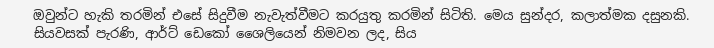ඔවුන්ට හැකි තරමින් එසේ සිදුවීම නැවැත්වීමට කරයුතු කරමින් සිටිති. මෙය සුන්දර, කලාත්මක දසුනකි. සියවසක් පැරණි, ආර්ට් ඩෙකෝ ශෛලියෙන් නිමවන ලද, සිය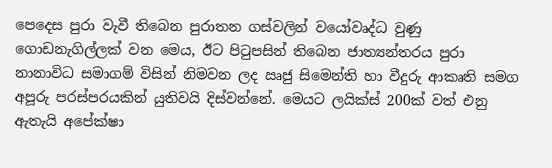පෙදෙස පුරා වැවී තිබෙන පුරාතන ගස්වලින් වයෝවෘද්ධ වුණු ගොඩනැගිල්ලක් වන මෙය, ඊට පිටුපසින් තිබෙන ජාත්‍යන්තරය පුරා නානාවිධ සමාගම් විසින් නිමවන ලද ඍජු සිමෙන්ති හා වීදුරු ආකෘති සමග අපූරු පරස්පරයකින් යුතිවයි දිස්වන්නේ. මෙයට ලයික්ස් 200ක් වත් එනු ඇතැයි අපේක්ෂා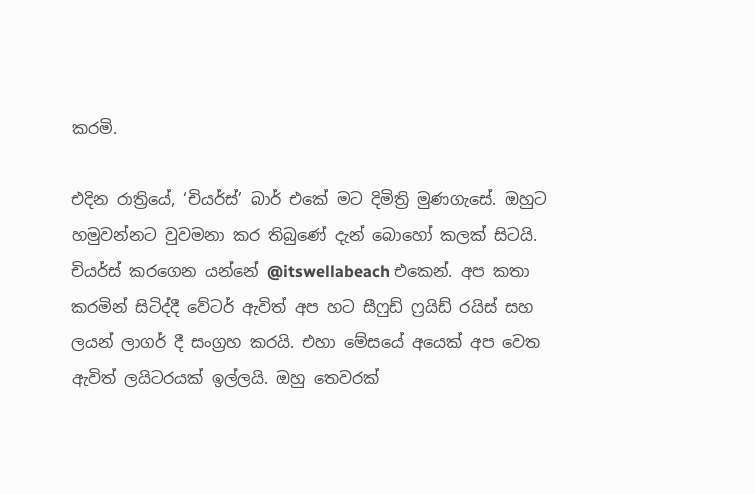කරමි.

එදින රාත්‍රියේ, ‘චියර්ස්’ බාර් එකේ මට දිමිත්‍රි මුණගැසේ. ඔහුට හමුවන්නට වුවමනා කර තිබුණේ දැන් බොහෝ කලක් සිටයි. චියර්ස් කරගෙන යන්නේ @itswellabeach එකෙන්. අප කතා කරමින් සිටිද්දී වේටර් ඇවිත් අප හට සීෆුඩ් ෆ්‍රයිඩ් රයිස් සහ ලයන් ලාගර් දී සංග්‍රහ කරයි. එහා මේසයේ අයෙක් අප වෙත ඇවිත් ලයිටරයක් ඉල්ලයි. ඔහු තෙවරක්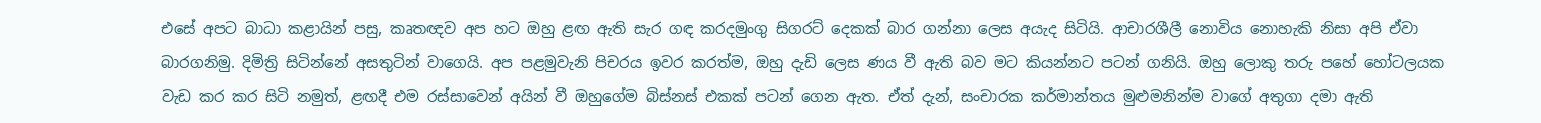එසේ අපට බාධා කළායින් පසු, කෘතඥව අප හට ඔහු ළඟ ඇති සැර ගඳ කරදමුංගු සිගරට් දෙකක් බාර ගන්නා ලෙස අයැද සිටියි. ආචාරශීලී නොවිය නොහැකි නිසා අපි ඒවා බාරගනිමු. දිමිත්‍රි සිටින්නේ අසතුටින් වාගෙයි. අප පළමුවැනි පිචරය ඉවර කරත්ම, ඔහු දැඩි ලෙස ණය වී ඇති බව මට කියන්නට පටන් ගනියි. ඔහු ලොකු තරු පහේ හෝටලයක වැඩ කර කර සිටි නමුත්, ළඟදී එම රස්සාවෙන් අයින් වී ඔහුගේම බිස්නස් එකක් පටන් ගෙන ඇත. ඒත් දැන්, සංචාරක කර්මාන්තය මුළුමනින්ම වාගේ අතුගා දමා ඇති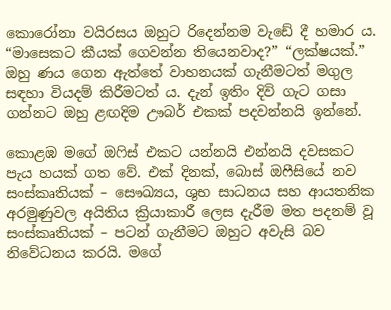කොරෝනා වයිරසය ඔහුට රිදෙන්නම වැඩේ දී හමාර ය. “මාසෙකට කීයක් ගෙවන්න තියෙනවාද?” “ලක්ෂයක්.” ඔහු ණය ගෙන ඇත්තේ වාහනයක් ගැනීමටත් මගුල සඳහා වියදම් කිරීමටත් ය. දැන් ඉතිං දිවි ගැට ගසා ගන්නට ඔහු ළඟදිම ඌබර් එකක් පදවන්නයි ඉන්නේ.

කොළඹ මගේ ඔෆිස් එකට යන්නයි එන්නයි දවසකට පැය හයක් ගත වේ. එක් දිනක්, බොස් ඔෆීසියේ නව සංස්කෘතියක් – සෞඛ්‍යය, ශුභ සාධනය සහ ආයතනික අරමුණුවල අයිතිය ක්‍රියාකාරී ලෙස දැරීම මත පදනම් වූ සංස්කෘතියක් – පටන් ගැනීමට ඔහුට අවැසි බව නිවේධනය කරයි. මගේ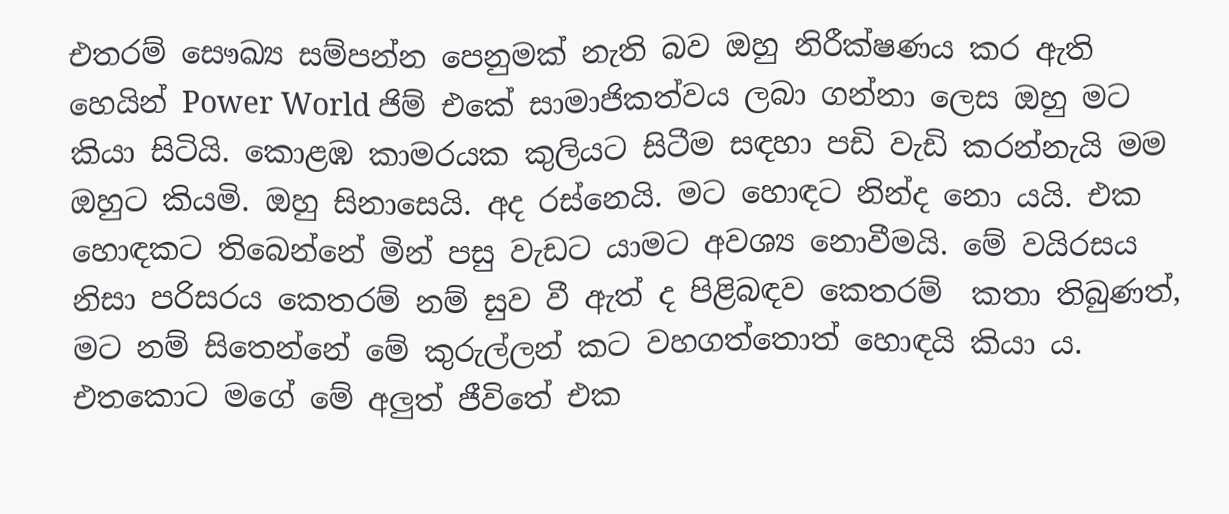එතරම් සෞඛ්‍ය සම්පන්න පෙනුමක් නැති බව ඔහු නිරීක්ෂණය කර ඇති හෙයින් Power World ජිම් එකේ සාමාජිකත්වය ලබා ගන්නා ලෙස ඔහු මට කියා සිටියි. කොළඹ කාමරයක කුලියට සිටීම සඳහා පඩි වැඩි කරන්නැයි මම ඔහුට කියමි. ඔහු සිනාසෙයි. අද රස්නෙයි. මට හොඳට නින්ද නො යයි. එක හොඳකට තිබෙන්නේ මින් පසු වැඩට යාමට අවශ්‍ය නොවීමයි. මේ වයිරසය නිසා පරිසරය කෙතරම් නම් සුව වී ඇත් ද පිළිබඳව කෙතරම්  කතා තිබුණත්, මට නම් සිතෙන්නේ මේ කුරුල්ලන් කට වහගත්තොත් හොඳයි කියා ය. එතකොට මගේ මේ අලුත් ජීවිතේ එක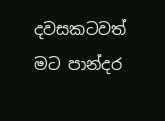දවසකටවත් මට පාන්දර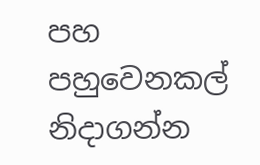පහ පහුවෙනකල් නිදාගන්න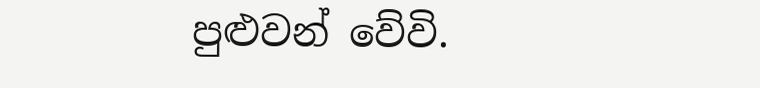පුළුවන් වේවි.